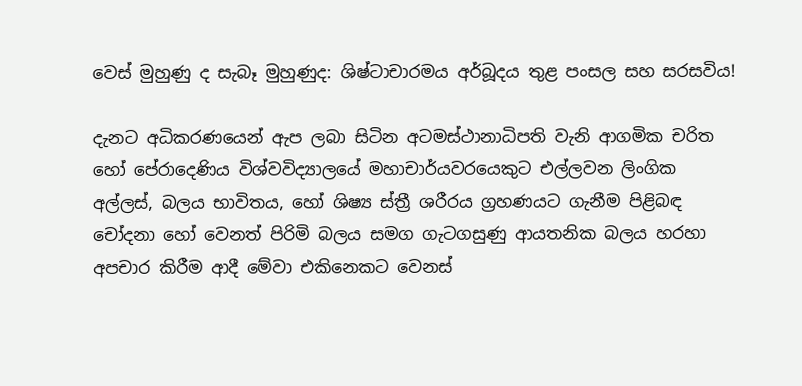වෙස් මුහුණු ද සැබෑ මුහුණුද: ශිෂ්ටාචාරමය අර්බූදය තුළ පංසල සහ සරසවිය!

දැනට අධිකරණයෙන් ඇප ලබා සිටින අටමස්ථානාධිපති වැනි ආගමික චරිත හෝ පේරාදෙණිය විශ්වවිද්‍යාලයේ මහාචාර්යවරයෙකුට එල්ලවන ලිංගික අල්ලස්, බලය භාවිතය, හෝ ශිෂ්‍ය ස්ත්‍රී ශරීරය ග්‍රහණයට ගැනීම පිළිබඳ චෝදනා හෝ වෙනත් පිරිමි බලය සමග ගැටගසුණු ආයතනික බලය හරහා අපචාර කිරීම ආදී මේවා එකිනෙකට වෙනස්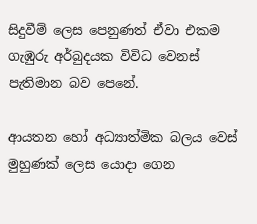සිදුවීම් ලෙස පෙනුණත් ඒවා එකම ගැඹුරු අර්බුදයක විවිධ වෙනස් පැතිමාන බව පෙනේ.

ආයතන හෝ අධ්‍යාත්මික බලය වෙස් මුහුණක් ලෙස යොදා ගෙන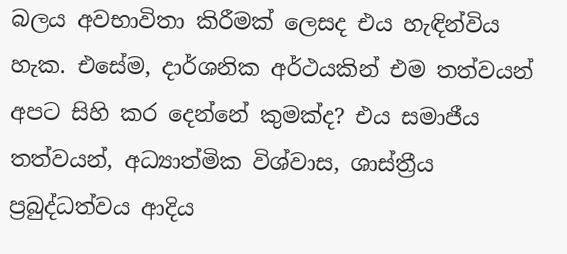බලය අවභාවිතා කිරීමක් ලෙසද එය හැඳින්විය හැක. එසේම, දාර්ශනික අර්ථයකින් එම තත්වයන් අපට සිහි කර දෙන්නේ කුමක්ද? එය සමාජීය තත්වයන්, අධ්‍යාත්මික විශ්වාස, ශාස්ත්‍රීය ප්‍රබුද්ධත්වය ආදිය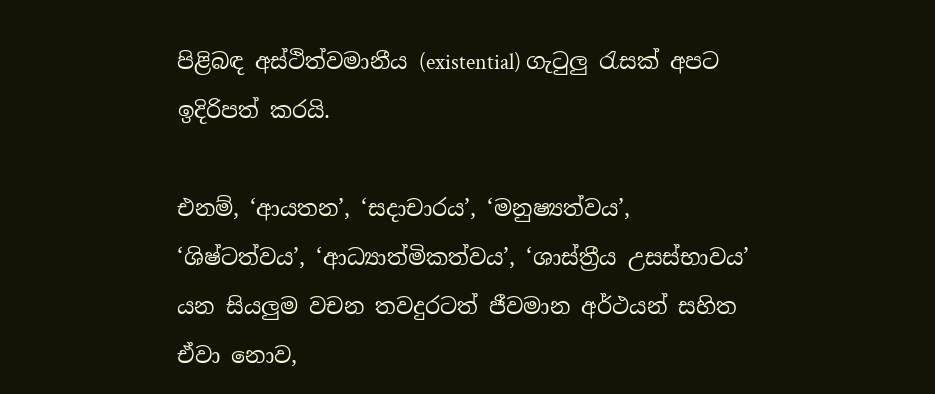පිළිබඳ අස්ථිත්වමානීය (existential) ගැටුලු රැසක් අපට ඉදිරිපත් කරයි.

එනම්, ‘ආයතන’, ‘සදාචාරය’, ‘මනුෂ්‍යත්වය’, ‘ශිෂ්ටත්වය’, ‘ආධ්‍යාත්මිකත්වය’, ‘ශාස්ත්‍රීය උසස්භාවය’ යන සියලුම වචන තවදුරටත් ජීවමාන අර්ථයන් සහිත ඒවා නොව,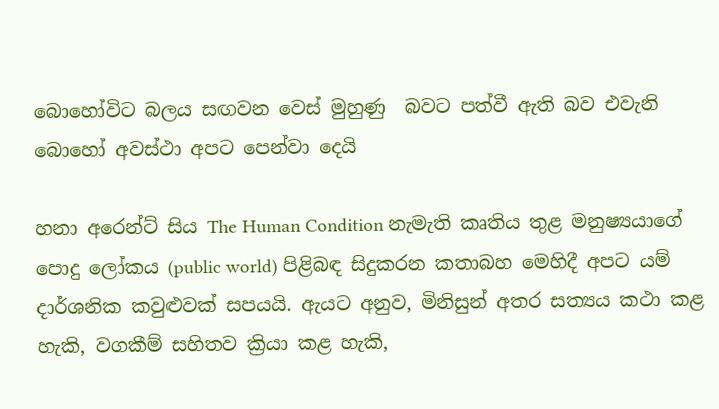බොහෝවිට බලය සඟවන වෙස් මුහුණු  බවට පත්වී ඇති බව එවැනි බොහෝ අවස්ථා අපට පෙන්වා දෙයි

හනා අරෙන්ට් සිය The Human Condition නැමැති කෘතිය තුළ මනුෂ්‍යයාගේ පොදු ලෝකය (public world) පිළිබඳ සිදුකරන කතාබහ මෙහිදී අපට යම් දාර්ශනික කවුළුවක් සපයයි. ඇයට අනුව, මිනිසුන් අතර සත්‍යය කථා කළ හැකි, වගකීම් සහිතව ක්‍රියා කළ හැකි,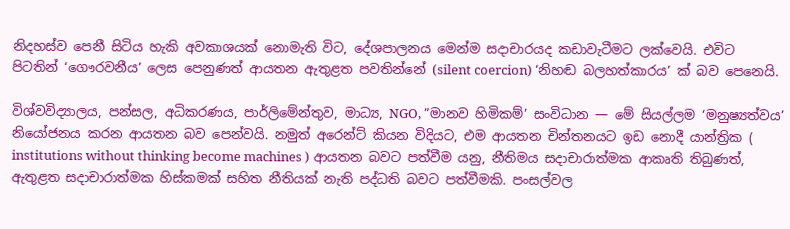නිදහස්ව පෙනී සිටිය හැකි අවකාශයක් නොමැති විට, දේශපාලනය මෙන්ම සදාචාරයද කඩාවැටීමට ලක්වෙයි. එවිට  පිටතින් ‘ගෞරවනීය’ ලෙස පෙනුණත් ආයතන ඇතුළත පවතින්නේ (silent coercion) ‘නිහඬ බලහත්කාරය’ ක් බව පෙනෙයි.

විශ්වවිද්‍යාලය, පන්සල, අධිකරණය, පාර්ලිමේන්තුව, මාධ්‍ය, NGO, ”මානව හිමිකම්’ සංවිධාන — මේ සියල්ලම ‘මනුෂ්‍යත්වය’ නියෝජනය කරන ආයතන බව පෙන්වයි. නමුත් අරෙන්ට් කියන විදියට, එම ආයතන චින්තනයට ඉඩ නොදී යාන්ත්‍රික ( institutions without thinking become machines ) ආයතන බවට පත්වීම යනු, නීතිමය සදාචාරාත්මක ආකෘති තිබුණත්, ඇතුළත සදාචාරාත්මක හිස්කමක් සහිත නීතියක් නැති පද්ධති බවට පත්වීමකි. පංසල්වල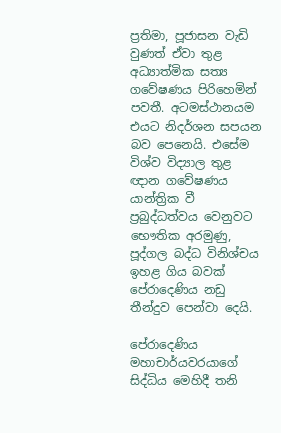ප්‍රතිමා, පූජාසන වැඩි වුණත් ඒවා තුළ අධ්‍යාත්මික සත්‍ය ගවේෂණය පිරිහෙමින් පවතී. අටමස්ථානයම එයට නිදර්ශන සපයන බව පෙනෙයි. එසේම විශ්ව විද්‍යාල තුළ ඥාන ගවේෂණය යාන්ත්‍රික වී ප්‍රබුද්ධත්වය වෙනුවට භෞතික අරමුණු, පූද්ගල බද්ධ විනිශ්චය ඉහළ ගිය බවක් පේරාදෙණිය නඩු තීන්දුව පෙන්වා දෙයි.

පේරාදෙණිය මහාචාර්යවරයාගේ සිද්ධිය මෙහිදී තනි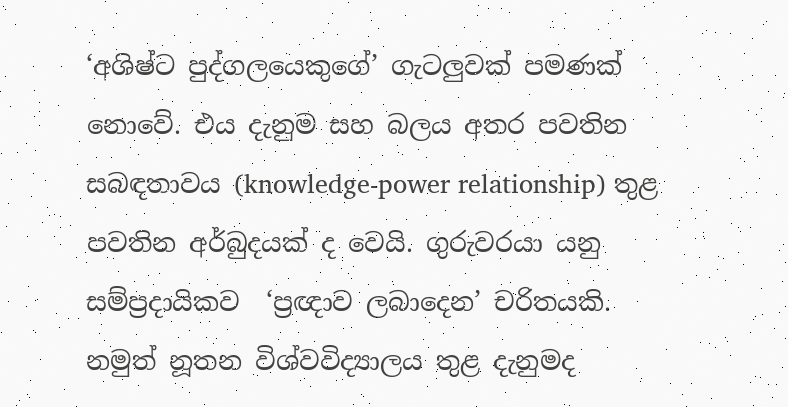‘අශිෂ්ට පුද්ගලයෙකුගේ’ ගැටලුවක් පමණක් නොවේ. එය දැනුම සහ බලය අතර පවතින සබඳතාවය (knowledge-power relationship) තුළ පවතින අර්බුදයක් ද වෙයි. ගුරුවරයා යනු සම්ප්‍රදායිකව  ‘ප්‍රඥාව ලබාදෙන’ චරිතයකි. නමුත් නූතන විශ්වවිද්‍යාලය තුළ දැනුමද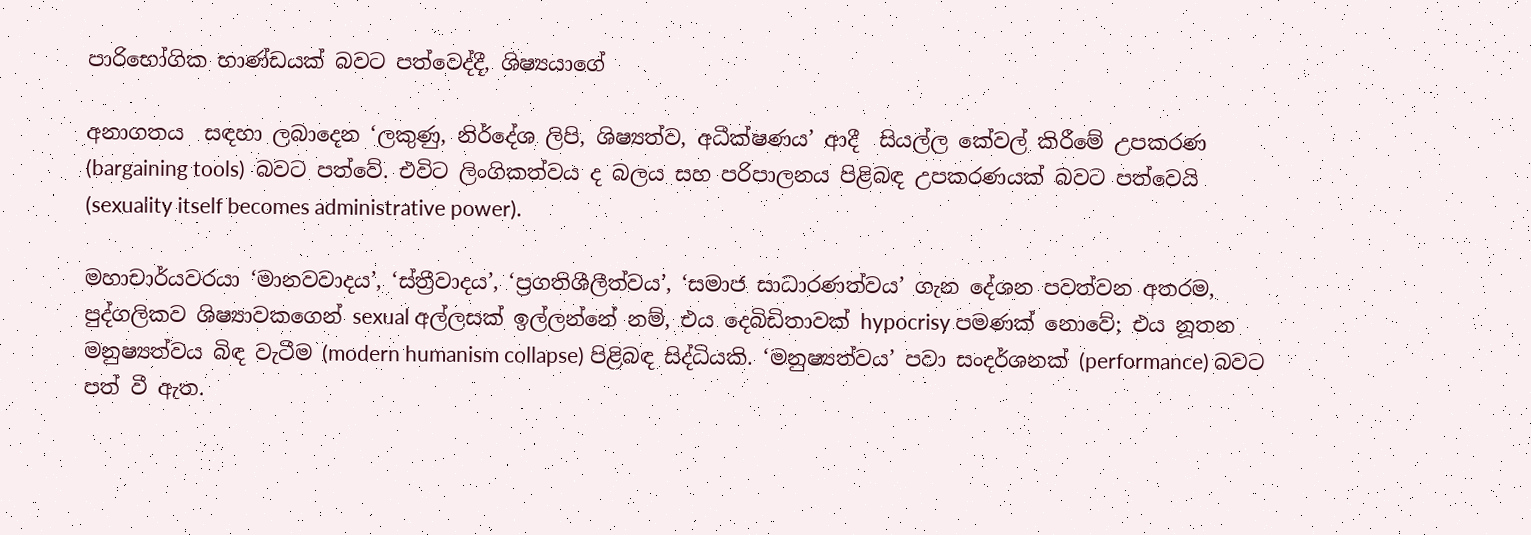පාරිභෝගික භාණ්ඩයක් බවට පත්වෙද්දී, ශිෂ්‍යයාගේ

අනාගතය  සඳහා ලබාදෙන ‘ලකුණු, නිර්දේශ ලිපි, ශිෂ්‍යත්ව, අධීක්ෂණය’ ආදී  සියල්ල කේවල් කිරීමේ උපකරණ (bargaining tools)  බවට පත්වේ. එවිට ලිංගිකත්වය ද බලය සහ පරිපාලනය පිළිබඳ උපකරණයක් බවට පත්වෙයි (sexuality itself becomes administrative power).

මහාචාර්යවරයා ‘මානවවාදය’, ‘ස්ත්‍රීවාදය’, ‘ප්‍රගතිශීලීත්වය’, ‘සමාජ සාධාරණත්වය’ ගැන දේශන පවත්වන අතරම, පුද්ගලිකව ශිෂ්‍යාවකගෙන් sexual අල්ලසක් ඉල්ලන්නේ නම්, එය දෙබිඩිතාවක් hypocrisy පමණක් නොවේ; එය නූතන මනුෂ්‍යත්වය බිඳ වැටීම (modern humanism collapse) පිළිබඳ සිද්ධියකි. ‘මනුෂ්‍යත්වය’ පවා සංදර්ශනක් (performance) බවට පත් වී ඇත.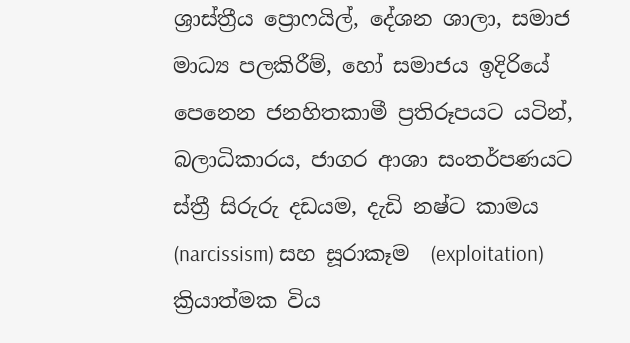ශ්‍රාස්ත්‍රීය ප්‍රොෆයිල්, දේශන ශාලා, සමාජ මාධ්‍ය පලකිරීම්, හෝ සමාජය ඉදිරියේ පෙනෙන ජනහිතකාමී ප්‍රතිරූපයට යටින්, බලාධිකාරය, ජාගර ආශා සංතර්පණයට ස්ත්‍රී සිරුරු දඩයම, දැඩි නෂ්ට කාමය (narcissism) සහ සූරාකෑම  (exploitation) ක්‍රියාත්මක විය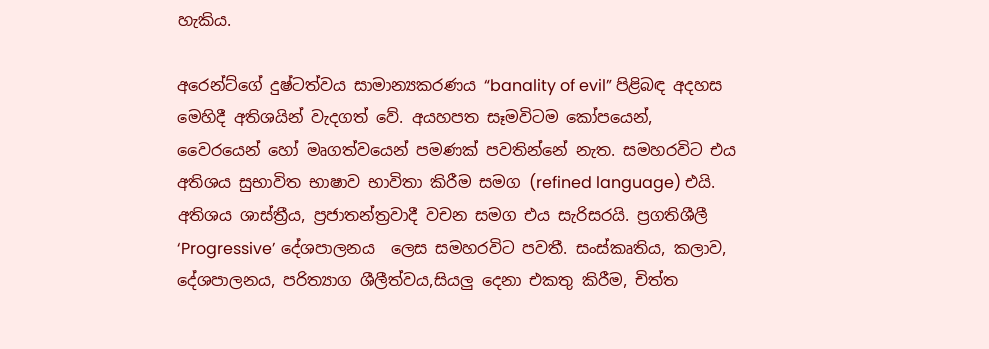හැකිය.

අරෙන්ට්ගේ දුෂ්ටත්වය සාමාන්‍යකරණය “banality of evil” පිළිබඳ අදහස මෙහිදී අතිශයින් වැදගත් වේ. අයහපත සෑමවිටම කෝපයෙන්, වෛරයෙන් හෝ මෘගත්වයෙන් පමණක් පවතින්නේ නැත. සමහරවිට එය අතිශය සුභාවිත භාෂාව භාවිතා කිරීම සමග (refined language) එයි. අතිශය ශාස්ත්‍රීය, ප්‍රජාතන්ත්‍රවාදී වචන සමග එය සැරිසරයි. ප්‍රගතිශීලී ‘Progressive’ දේශපාලනය  ලෙස සමහරවිට පවතී. සංස්කෘතිය, කලාව, දේශපාලනය, පරිත්‍යාග ශීලීත්වය,සියලු දෙනා එකතු කිරීම, චිත්ත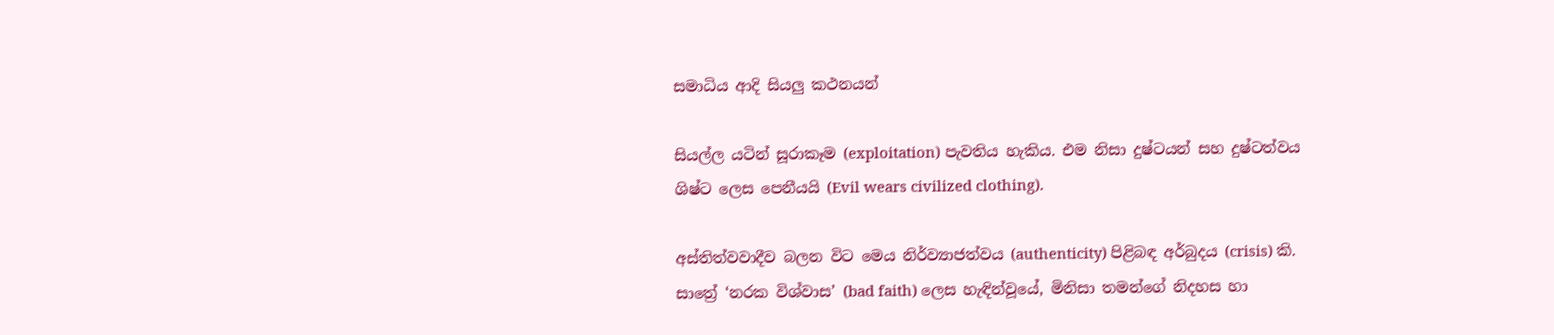සමාධිය ආදි සියලු කථනයන්

සියල්ල යටින් සූරාකෑම (exploitation) පැවතිය හැකිය. එම නිසා දුෂ්ටයන් සහ දුෂ්ටත්වය ශිෂ්ට ලෙස පෙනීයයි (Evil wears civilized clothing).

අස්තිත්වවාදීව බලන විට මෙය නිර්ව්‍යාජත්වය (authenticity) පිළිබඳ අර්බුදය (crisis) කි. සාත්‍රේ ‘නරක විශ්වාස’ (bad faith) ලෙස හැඳින්වූයේ, මිනිසා තමන්ගේ නිදහස හා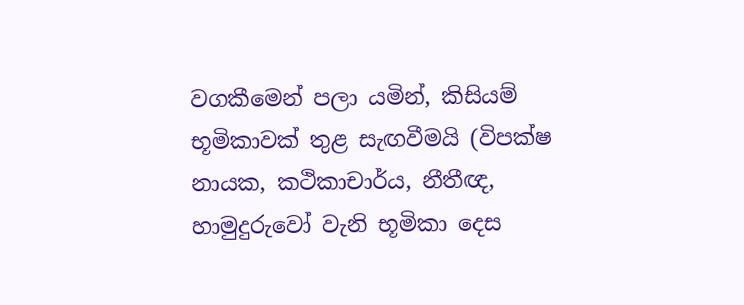වගකීමෙන් පලා යමින්, කිසියම් භූමිකාවක් තුළ සැඟවීමයි (විපක්ෂ නායක, කථිකාචාර්ය, නීතීඥ, හාමුදුරුවෝ වැනි භූමිකා දෙස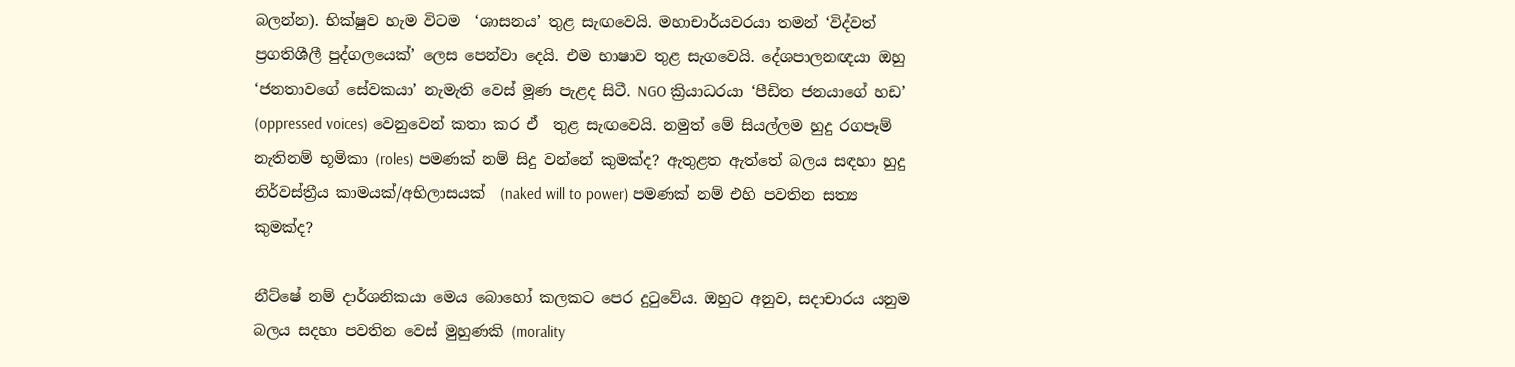බලන්න). භික්ෂුව හැම විටම  ‘ශාසනය’ තුළ සැඟවෙයි. මහාචාර්යවරයා තමන් ‘විද්වත් ප්‍රගතිශීලී පුද්ගලයෙක්’ ලෙස පෙන්වා දෙයි. එම භාෂාව තුළ සැගවෙයි. දේශපාලනඥයා ඔහු ‘ජනතාවගේ සේවකයා’ නැමැති වෙස් මූණ පැළද සිටී. NGO ක්‍රියාධරයා ‘පීඩිත ජනයාගේ හඩ’ (oppressed voices) වෙනුවෙන් කතා කර ඒ  තුළ සැඟවෙයි. නමුත් මේ සියල්ලම හුදු රගපෑම් නැතිනම් භූමිකා (roles) පමණක් නම් සිදු වන්නේ කුමක්ද? ඇතුළත ඇත්තේ බලය සඳහා හුදු නිර්වස්ත්‍රීය කාමයක්/අභිලාසයක්  (naked will to power) පමණක් නම් එහි පවතින සත්‍ය කුමක්ද?

නීට්ෂේ නම් දාර්ශනිකයා මෙය බොහෝ කලකට පෙර දුටුවේය. ඔහුට අනුව, සදාචාරය යනුම බලය සදහා පවතින වෙස් මුහුණකි (morality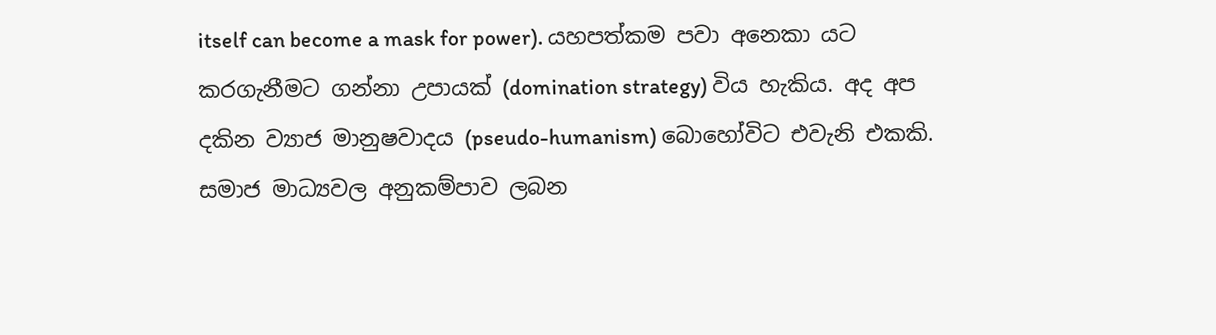itself can become a mask for power). යහපත්කම පවා අනෙකා යට කරගැනීමට ගන්නා උපායක් (domination strategy) විය හැකිය. අද අප දකින ව්‍යාජ මානුෂවාදය (pseudo-humanism) බොහෝවිට එවැනි එකකි. සමාජ මාධ්‍යවල අනුකම්පාව ලබන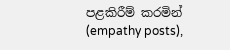පළකිරීම් කරමින් (empathy posts),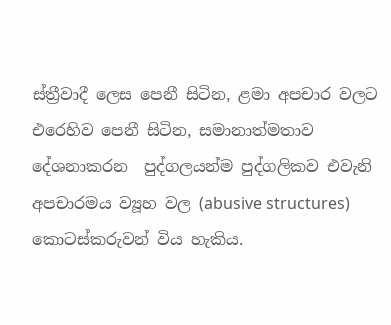ස්ත්‍රීවාදී ලෙස පෙනී සිටින, ළමා අපචාර වලට එරෙහිව පෙනී සිටින, සමානාත්මතාව දේශනාකරන  පුද්ගලයන්ම පුද්ගලිකව එවැනි අපචාරමය ව්‍යූහ වල (abusive structures) කොටස්කරුවන් විය හැකිය.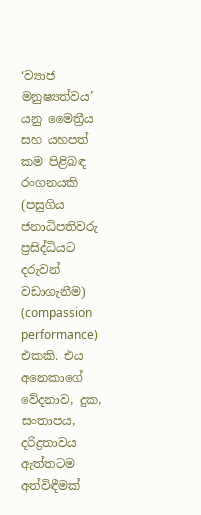‘ව්‍යාජ මනුෂ්‍යත්වය’ යනු මෛත්‍රීය සහ යහපත් කම පිළිබඳ රංගනයකි (පසුගිය ජනාධිපතිවරු ප්‍රසිද්ධියට දරුවන් වඩාගැනීම) (compassion performance) එකකි. එය අනෙකාගේ වේදනාව, දුක, සංතාපය, දරිද්‍රතාවය ඇත්තටම අත්විඳීමක්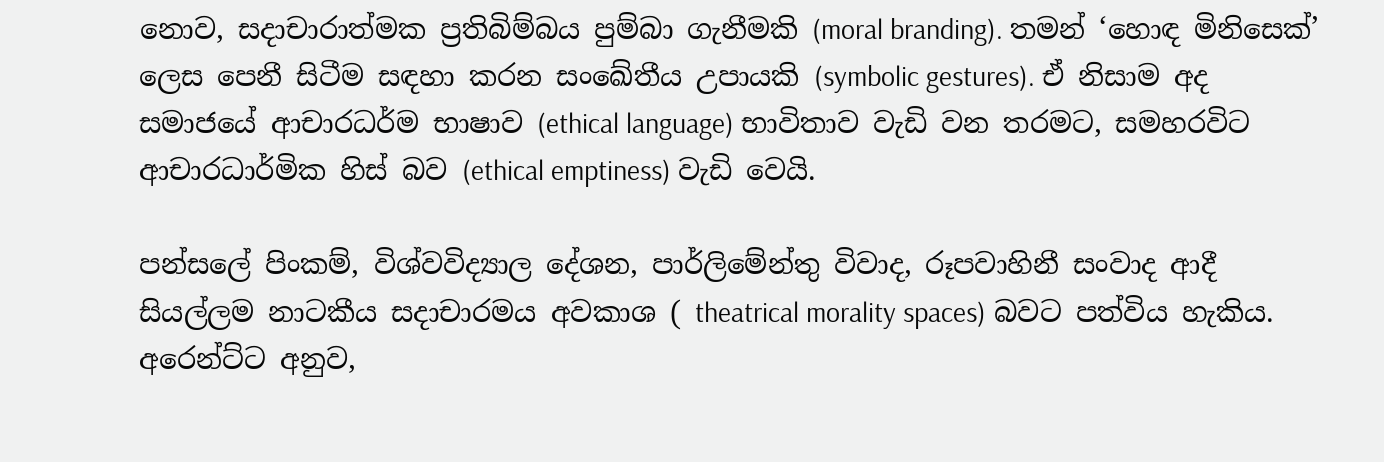නොව, සදාචාරාත්මක ප්‍රතිබිම්බය පුම්බා ගැනීමකි (moral branding). තමන් ‘හොඳ මිනිසෙක්’ ලෙස පෙනී සිටීම සඳහා කරන සංඛේතීය උපායකි (symbolic gestures). ඒ නිසාම අද සමාජයේ ආචාරධර්ම භාෂාව (ethical language) භාවිතාව වැඩි වන තරමට, සමහරවිට ආචාරධාර්මික හිස් බව (ethical emptiness) වැඩි වෙයි.

පන්සලේ පිංකම්, විශ්වවිද්‍යාල දේශන, පාර්ලිමේන්තු විවාද, රූපවාහිනී සංවාද ආදී සියල්ලම නාටකීය සදාචාරමය අවකාශ ( theatrical morality spaces) බවට පත්විය හැකිය. අරෙන්ට්ට අනුව,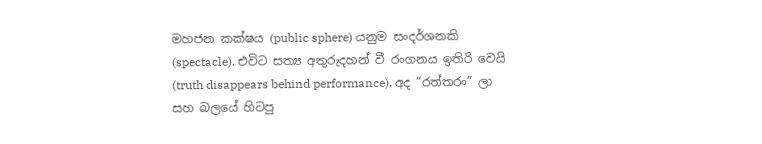මහජන කක්ෂය (public sphere) යනුම සංදර්ශනකි (spectacle). එවිට සත්‍ය අතුරුදහන් වී රංගනය ඉතිරි වෙයි (truth disappears behind performance). අද “රත්තරං” ලා සහ බලයේ හිටපු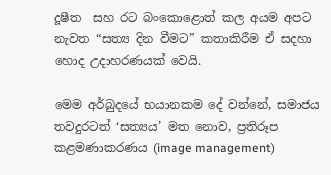දූෂීත  සහ රට බංකොළොත් කල අයම අපට නැවත “සත්‍ය දින වීමට” කතාකිරීම ඒ සදහා හොද උදාහරණයක් වෙයි.

මෙම අර්බුදයේ භයානකම දේ වන්නේ, සමාජය තවදුරටත් ‘සත්‍යය’ මත නොව, ප්‍රතිරූප කළමණාකරණය (image management)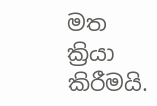මත ක්‍රියා කිරීමයි.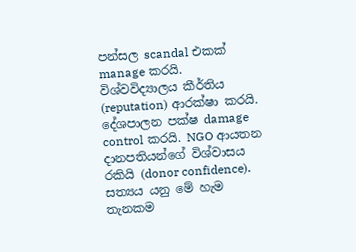පන්සල scandal එකක් manage කරයි. විශ්වවිද්‍යාලය කීර්තිය (reputation) ආරක්ෂා කරයි. දේශපාලන පක්ෂ damage control කරයි. NGO ආයතන දානපතියන්ගේ විශ්වාසය රකියි (donor confidence). සත්‍යය යනු මේ හැම තැනකම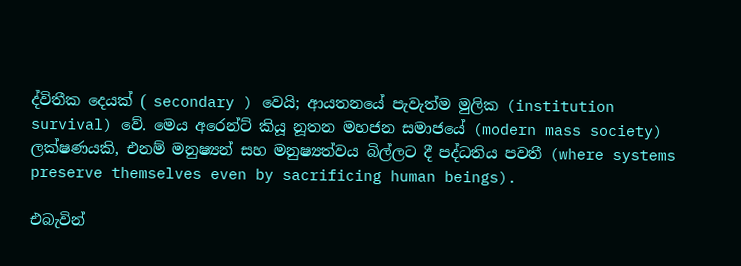ද්විතීක දෙයක් ( secondary ) වෙයි; ආයතනයේ පැවැත්ම මුලික (institution survival) වේ. මෙය අරෙන්ට් කියූ නූතන මහජන සමාජයේ (modern mass society)  ලක්ෂණයකි, එනම් මනුෂ්‍යන් සහ මනුෂ්‍යත්වය බිල්ලට දී පද්ධතිය පවතී (where systems preserve themselves even by sacrificing human beings).

එබැවින්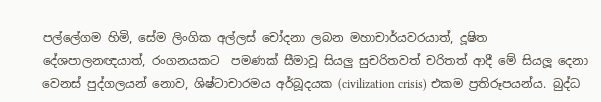පල්ලේගම හිමි, සේම ලිංගික අල්ලස් චෝදනා ලබන මහාචාර්යවරයාත්, දූෂිත දේශපාලනඥයාත්, රංගනයකට  පමණක් සීමාවූ සියලු සුචරිතවත් චරිතත් ආදී මේ සියලූ දෙනා වෙනස් පුද්ගලයන් නොව, ශිෂ්ටාචාරමය අර්බූදයක (civilization crisis) එකම ප්‍රතිරූපයන්ය. බුද්ධ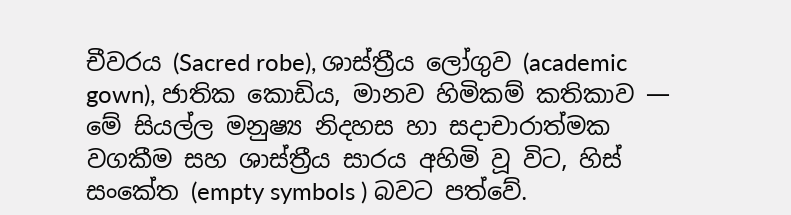චීවරය (Sacred robe), ශාස්ත්‍රීය ලෝගුව (academic gown), ජාතික කොඩිය, මානව හිමිකම් කතිකාව — මේ සියල්ල මනුෂ්‍ය නිදහස හා සදාචාරාත්මක වගකීම සහ ශාස්ත්‍රීය සාරය අහිමි වූ විට, හිස් සංකේත (empty symbols ) බවට පත්වේ.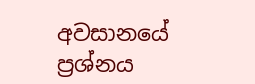අවසානයේ ප්‍රශ්නය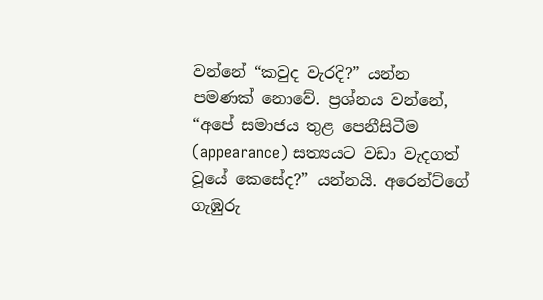වන්නේ “කවුද වැරදි?” යන්න පමණක් නොවේ. ප්‍රශ්නය වන්නේ, “අපේ සමාජය තුළ පෙනීසිටීම (appearance) සත්‍යයට වඩා වැදගත් වූයේ කෙසේද?” යන්නයි. අරෙන්ට්ගේ ගැඹුරු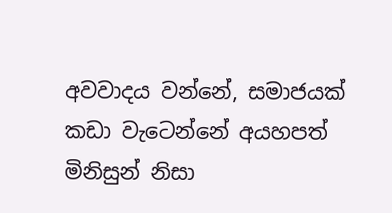අවවාදය වන්නේ, සමාජයක් කඩා වැටෙන්නේ අයහපත් මිනිසුන් නිසා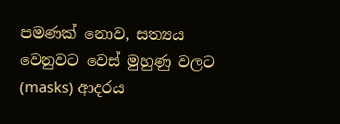පමණක් නොව, සත්‍යය වෙනුවට වෙස් මුහුණු වලට (masks) ආදරය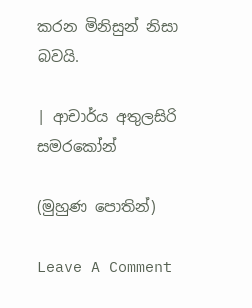කරන මිනිසුන් නිසා බවයි.

| ආචාර්ය අතුලසිරි සමරකෝන්

(මුහුණ පොතින්)

Leave A Comment